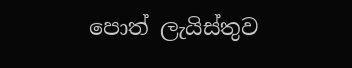පොත් ලැයිස්තුව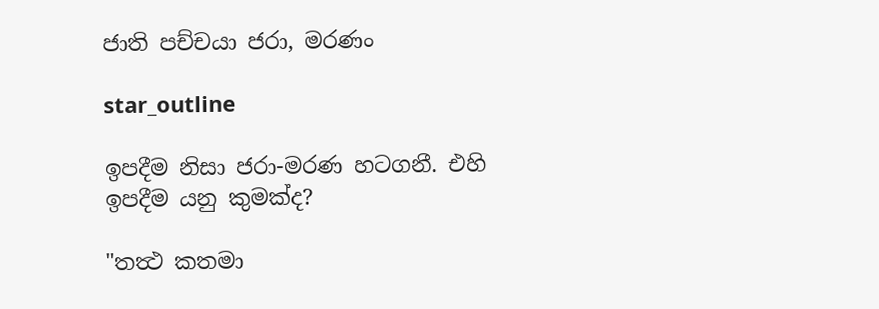ජාති පච්චයා ජරා, මරණං

star_outline

ඉපදීම නිසා ජරා-මරණ හටගනී. එහි ඉපදීම යනු කුමක්ද?

"තත්‍ථ කතමා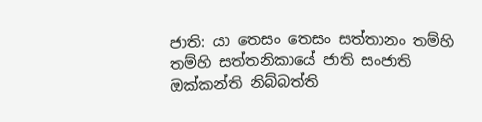ජාති: යා තෙසං තෙසං සත්තානං තම්හි තම්හි සත්තනිකායේ ජාති සංජාති ඔක්කන්ති නිබ්බත්ති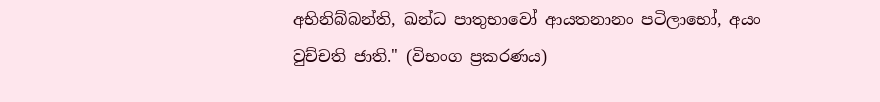අභිනිබ්බන්ති, ඛන්ධ පාතුභාවෝ ආයතනානං පටිලාභෝ, අයං වුච්චති ජාති." (විභංග ප්‍රකරණය)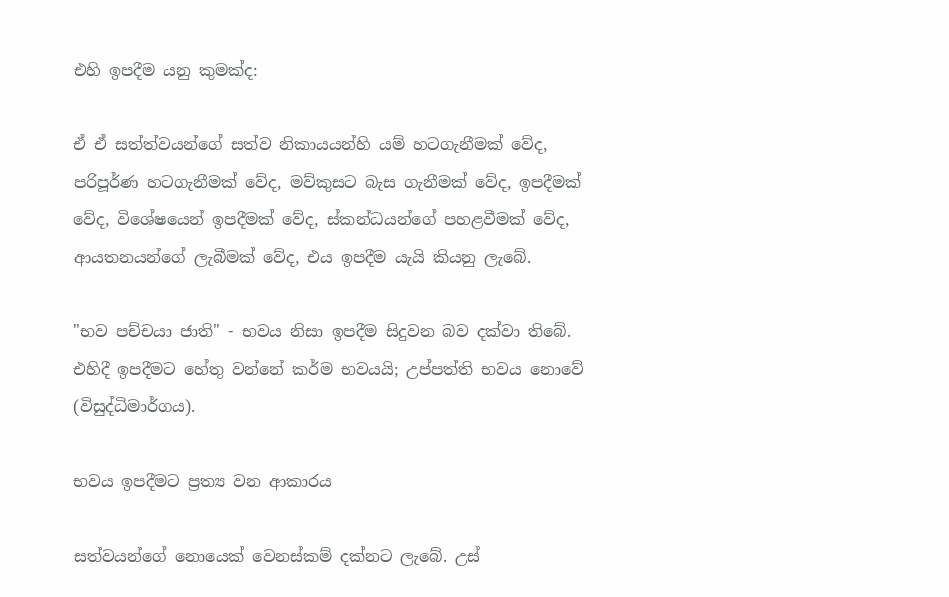එහි ඉපදීම යනු කුමක්ද:

ඒ ඒ සත්ත්වයන්ගේ සත්ව නිකායයන්හි යම් හටගැනීමක් වේද, පරිපූර්ණ හටගැනීමක් වේද, මව්කුසට බැස ගැනීමක් වේද, ඉපදීමක් වේද, විශේෂයෙන් ඉපදීමක් වේද, ස්කන්ධයන්ගේ පහළවීමක් වේද, ආයතනයන්ගේ ලැබීමක් වේද, එය ඉපදීම යැයි කියනු ලැබේ.

"භව පච්චයා ජාති" - භවය නිසා ඉපදීම සිදුවන බව දක්වා තිබේ. එහිදී ඉපදීමට හේතු වන්නේ කර්ම භවයයි; උප්පත්ති භවය නොවේ (විසුද්ධිමාර්ගය).

භවය ඉපදීමට ප්‍රත්‍ය වන ආකාරය

සත්වයන්ගේ නොයෙක් වෙනස්කම් දක්නට ලැබේ. උස්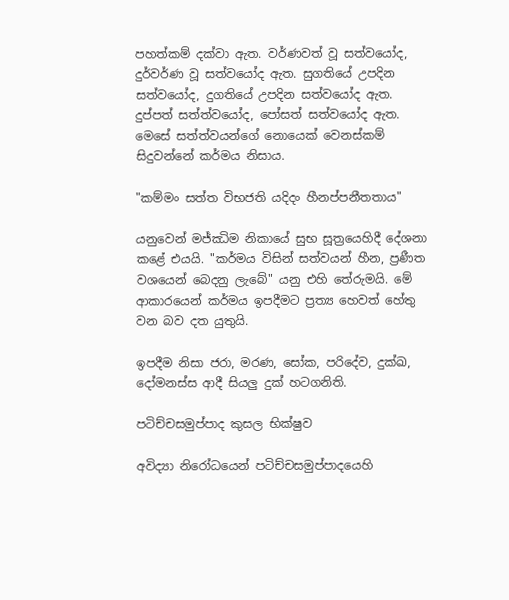පහත්කම් දක්වා ඇත. වර්ණවත් වූ සත්වයෝද, දුර්වර්ණ වූ සත්වයෝද ඇත. සුගතියේ උපදින සත්වයෝද, දුගතියේ උපදින සත්වයෝද ඇත. දුප්පත් සත්ත්වයෝද, පෝසත් සත්වයෝද ඇත. මෙසේ සත්ත්වයන්ගේ නොයෙක් වෙනස්කම් සිදුවන්නේ කර්මය නිසාය.

"කම්මං සත්ත විභජති යදිදං හීනප්පනීතතාය"

යනුවෙන් මජ්ඣිම නිකායේ සුභ සූත්‍රයෙහිදී දේශනා කළේ එයයි. "කර්මය විසින් සත්වයන් හීන, ප්‍රණීත වශයෙන් බෙදනු ලැබේ" යනු එහි තේරුමයි. මේ ආකාරයෙන් කර්මය ඉපදීමට ප්‍රත්‍ය හෙවත් හේතු වන බව දත යුතුයි.

ඉපදීම නිසා ජරා, මරණ, සෝක, පරිදේව, දුක්ඛ, දෝමනස්ස ආදී සියලු දුක් හටගනිති.

පටිච්චසමුප්පාද කුසල භික්ෂුව

අවිද්‍යා නිරෝධයෙන් පටිච්චසමුප්පාදයෙහි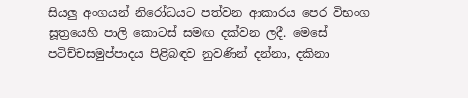සියලු අංගයන් නිරෝධයට පත්වන ආකාරය පෙර විභංග සූත්‍රයෙහි පාලි කොටස් සමඟ දක්වන ලදී. මෙසේ පටිච්චසමුප්පාදය පිළිබඳව නුවණින් දන්නා, දකිනා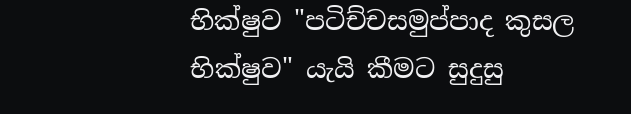භික්ෂුව "පටිච්චසමුප්පාද කුසල භික්ෂුව" යැයි කීමට සුදුසු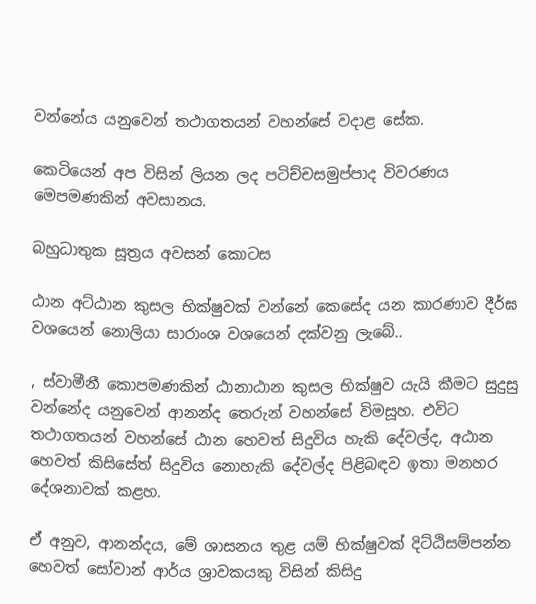වන්නේය යනුවෙන් තථාගතයන් වහන්සේ වදාළ සේක.

කෙටියෙන් අප විසින් ලියන ලද පටිච්චසමුප්පාද විවරණය මෙපමණකින් අවසානය.

බහුධාතුක සූත්‍රය අවසන් කොටස

ඨාන අට්ඨාන කුසල භික්ෂුවක් වන්නේ කෙසේද යන කාරණාව දීර්ඝ වශයෙන් නොලියා සාරාංශ වශයෙන් දක්වනු ලැබේ..

, ස්වාමීනී කොපමණකින් ඨානාඨාන කුසල භික්ෂුව යැයි කීමට සුදුසු වන්නේද යනුවෙන් ආනන්ද තෙරුන් වහන්සේ විමසූහ. එවිට තථාගතයන් වහන්සේ ඨාන හෙවත් සිදුවිය හැකි දේවල්ද, අඨාන හෙවත් කිසිසේත් සිදුවිය නොහැකි දේවල්ද පිළිබඳව ඉතා මනහර දේශනාවක් කළහ.

ඒ අනුව, ආනන්දය, මේ ශාසනය තුළ යම් භික්ෂුවක් දිට්ඨිසම්පන්න හෙවත් සෝවාන් ආර්ය ශ්‍රාවකයකු විසින් කිසිදු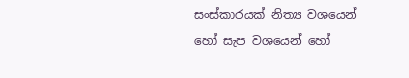සංස්කාරයක් නිත්‍ය වශයෙන් හෝ සැප වශයෙන් හෝ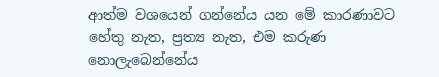ආත්ම වශයෙන් ගන්නේය යන මේ කාරණාවට හේතු නැත, ප්‍රත්‍ය නැත, එම කරුණ නොලැබෙන්නේය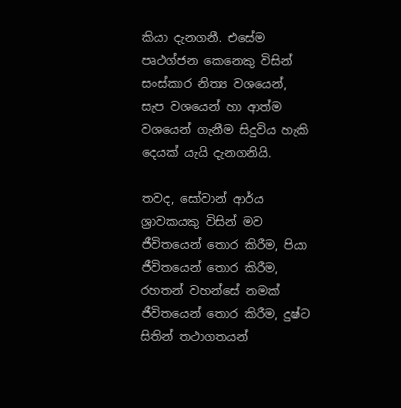කියා දැනගනී. එසේම පෘථග්ජන කෙනෙකු විසින් සංස්කාර නිත්‍ය වශයෙන්, සැප වශයෙන් හා ආත්ම වශයෙන් ගැනීම සිදුවිය හැකි දෙයක් යැයි දැනගනියි.

තවද, සෝවාන් ආර්ය ශ්‍රාවකයකු විසින් මව ජීවිතයෙන් තොර කිරීම, පියා ජීවිතයෙන් තොර කිරීම, රහතන් වහන්සේ නමක් ජීවිතයෙන් තොර කිරීම, දුෂ්ට සිතින් තථාගතයන්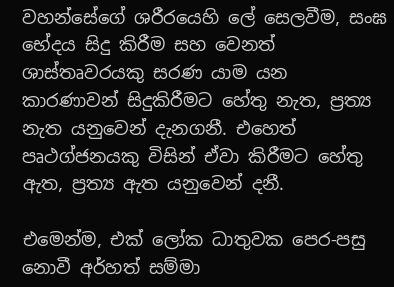වහන්සේගේ ශරීරයෙහි ලේ සෙලවීම, සංඝ භේදය සිදු කිරීම සහ වෙනත් ශාස්තෘවරයකු සරණ යාම යන කාරණාවන් සිදුකිරීමට හේතු නැත, ප්‍රත්‍ය නැත යනුවෙන් දැනගනී. එහෙත් පෘථග්ජනයකු විසින් ඒවා කිරීමට හේතු ඇත, ප්‍රත්‍ය ඇත යනුවෙන් දනී.

එමෙන්ම, එක් ලෝක ධාතුවක පෙර-පසු නොවී අර්හත් සම්මා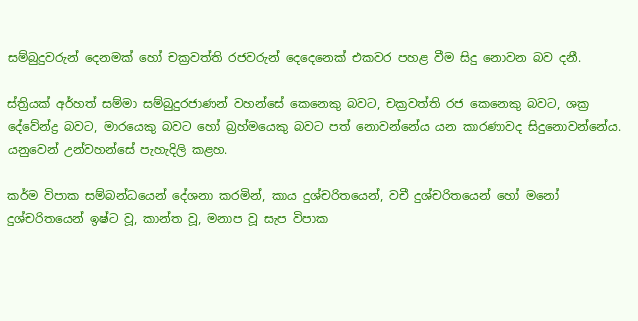සම්බුදුවරුන් දෙනමක් හෝ චක්‍රවත්ති රජවරුන් දෙදෙනෙක් එකවර පහළ වීම සිදු නොවන බව දනී.

ස්ත්‍රියක් අර්හත් සම්මා සම්බුදුරජාණන් වහන්සේ කෙනෙකු බවට, චක්‍රවත්ති රජ කෙනෙකු බවට, ශක්‍ර දේවේන්ද්‍ර බවට, මාරයෙකු බවට හෝ බ්‍රහ්මයෙකු බවට පත් නොවන්නේය යන කාරණාවද සිදුනොවන්නේය. යනුවෙන් උන්වහන්සේ පැහැදිලි කළහ.

කර්ම විපාක සම්බන්ධයෙන් දේශනා කරමින්, කාය දුශ්චරිතයෙන්, වචී දුශ්චරිතයෙන් හෝ මනෝ දුශ්චරිතයෙන් ඉෂ්ට වූ, කාන්ත වූ, මනාප වූ සැප විපාක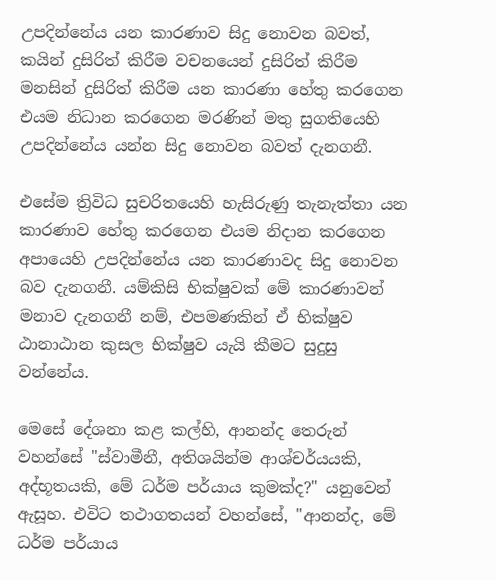උපදින්නේය යන කාරණාව සිදු නොවන බවත්, කයින් දුසිරිත් කිරීම වචනයෙන් දුසිරිත් කිරීම මනසින් දුසිරිත් කිරීම යන කාරණා හේතු කරගෙන එයම නිධාන කරගෙන මරණින් මතු සුගතියෙහි උපදින්නේය යන්න සිදු නොවන බවත් දැනගනී.

එසේම ත්‍රිවිධ සුචරිතයෙහි හැසිරුණු තැනැත්තා යන කාරණාව හේතු කරගෙන එයම නිදාන කරගෙන අපායෙහි උපදින්නේය යන කාරණාවද සිදු නොවන බව දැනගනී. යම්කිසි භික්ෂුවක් මේ කාරණාවන් මනාව දැනගනී නම්, එපමණකින් ඒ භික්ෂුව ඨානාඨාන කුසල භික්ෂුව යැයි කීමට සුදුසු වන්නේය.

මෙසේ දේශනා කළ කල්හි, ආනන්ද තෙරුන් වහන්සේ "ස්වාමීනී, අතිශයින්ම ආශ්චර්යයකි, අද්භූතයකි, මේ ධර්ම පර්යාය කුමක්ද?" යනුවෙන් ඇසූහ. එවිට තථාගතයන් වහන්සේ, "ආනන්ද, මේ ධර්ම පර්යාය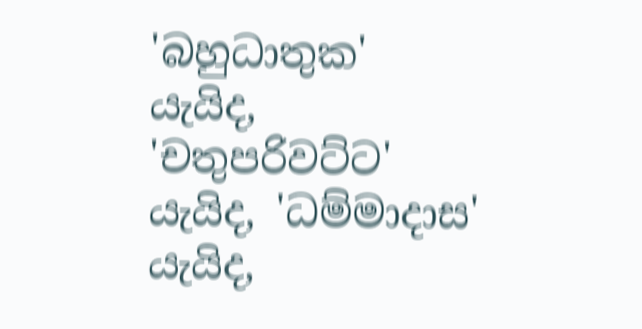'බහුධාතුක' යැයිද, 'චතුපරිවට්ට' යැයිද, 'ධම්මාදාස' යැයිද,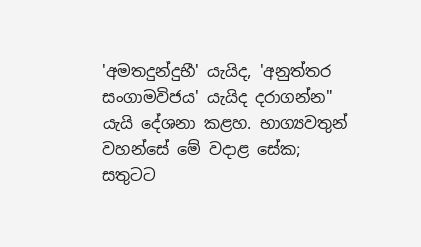'අමතදුන්දුභී' යැයිද, 'අනුත්තර සංගාමවිජය' යැයිද දරාගන්න" යැයි දේශනා කළහ. භාග්‍යවතුන් වහන්සේ මේ වදාළ සේක; සතුටට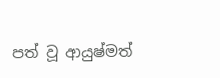පත් වූ ආයුෂ්මත්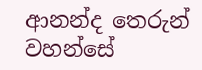ආනන්ද තෙරුන් වහන්සේ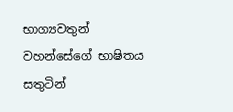භාග්‍යවතුන් වහන්සේගේ භාෂිතය සතුටින්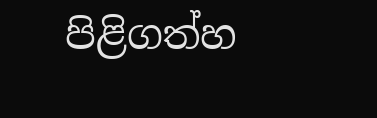පිළිගත්හ